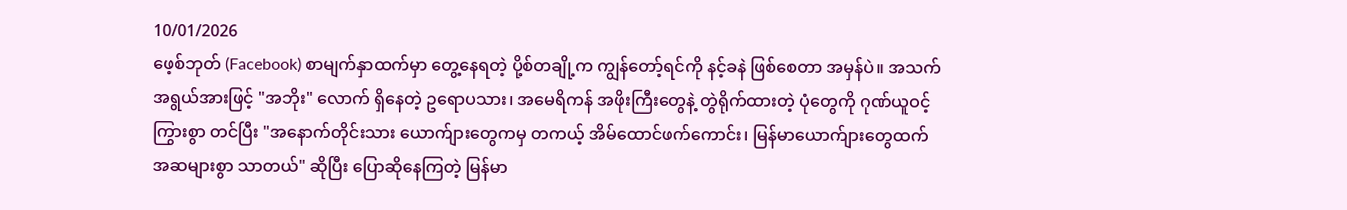10/01/2026
ဖေ့စ်ဘုတ် (Facebook) စာမျက်နှာထက်မှာ တွေ့နေရတဲ့ ပို့စ်တချို့က ကျွန်တော့်ရင်ကို နင့်ခနဲ ဖြစ်စေတာ အမှန်ပဲ။ အသက်အရွယ်အားဖြင့် "အဘိုး" လောက် ရှိနေတဲ့ ဥရောပသား၊ အမေရိကန် အဖိုးကြီးတွေနဲ့ တွဲရိုက်ထားတဲ့ ပုံတွေကို ဂုဏ်ယူဝင့်ကြွားစွာ တင်ပြီး "အနောက်တိုင်းသား ယောက်ျားတွေကမှ တကယ့် အိမ်ထောင်ဖက်ကောင်း၊ မြန်မာယောက်ျားတွေထက် အဆများစွာ သာတယ်" ဆိုပြီး ပြောဆိုနေကြတဲ့ မြန်မာ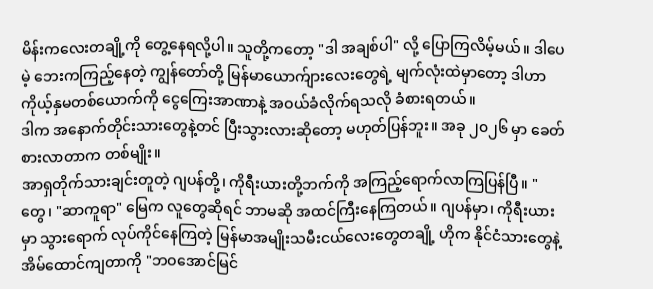မိန်းကလေးတချို့ကို တွေ့နေရလို့ပါ။ သူတို့ကတော့ "ဒါ အချစ်ပါ" လို့ ပြောကြလိမ့်မယ်။ ဒါပေမဲ့ ဘေးကကြည့်နေတဲ့ ကျွန်တော်တို့ မြန်မာယောက်ျားလေးတွေရဲ့ မျက်လုံးထဲမှာတော့ ဒါဟာ ကိုယ့်နှမတစ်ယောက်ကို ငွေကြေးအာဏာနဲ့ အဝယ်ခံလိုက်ရသလို ခံစားရတယ်။
ဒါက အနောက်တိုင်းသားတွေနဲ့တင် ပြီးသွားလားဆိုတော့ မဟုတ်ပြန်ဘူး။ အခု ၂၀၂၆ မှာ ခေတ်စားလာတာက တစ်မျိုး။
အာရှတိုက်သားချင်းတူတဲ့ ဂျပန်တို့၊ ကိုရီးယားတို့ဘက်ကို အကြည့်ရောက်လာကြပြန်ပြီ။ " တွေ၊ "ဆာကူရာ" မြေက လူတွေဆိုရင် ဘာမဆို အထင်ကြီးနေကြတယ်။ ဂျပန်မှာ၊ ကိုရီးယားမှာ သွားရောက် လုပ်ကိုင်နေကြတဲ့ မြန်မာအမျိုးသမီးငယ်လေးတွေတချို့ ဟိုက နိုင်ငံသားတွေနဲ့ အိမ်ထောင်ကျတာကို "ဘဝအောင်မြင်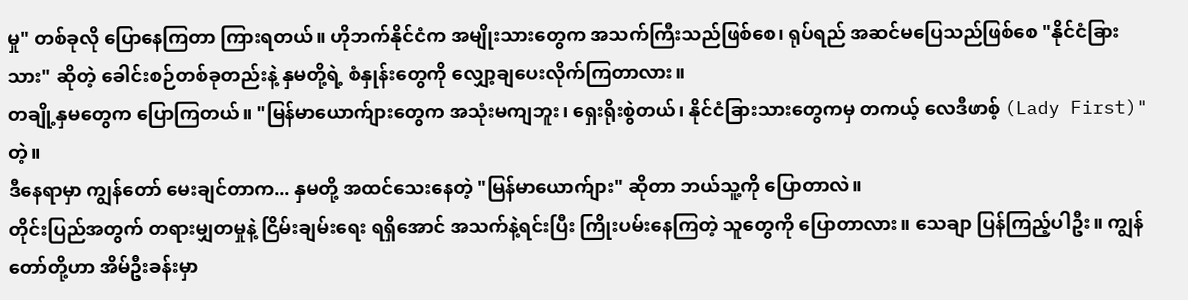မှု" တစ်ခုလို ပြောနေကြတာ ကြားရတယ်။ ဟိုဘက်နိုင်ငံက အမျိုးသားတွေက အသက်ကြီးသည်ဖြစ်စေ၊ ရုပ်ရည် အဆင်မပြေသည်ဖြစ်စေ "နိုင်ငံခြားသား" ဆိုတဲ့ ခေါင်းစဉ်တစ်ခုတည်းနဲ့ နှမတို့ရဲ့ စံနှုန်းတွေကို လျှော့ချပေးလိုက်ကြတာလား။
တချို့နှမတွေက ပြောကြတယ်။ "မြန်မာယောက်ျားတွေက အသုံးမကျဘူး၊ ရှေးရိုးစွဲတယ်၊ နိုင်ငံခြားသားတွေကမှ တကယ့် လေဒီဖာစ့် (Lady First)" တဲ့။
ဒီနေရာမှာ ကျွန်တော် မေးချင်တာက... နှမတို့ အထင်သေးနေတဲ့ "မြန်မာယောက်ျား" ဆိုတာ ဘယ်သူ့ကို ပြောတာလဲ။
တိုင်းပြည်အတွက် တရားမျှတမှုနဲ့ ငြိမ်းချမ်းရေး ရရှိအောင် အသက်နဲ့ရင်းပြီး ကြိုးပမ်းနေကြတဲ့ သူတွေကို ပြောတာလား။ သေချာ ပြန်ကြည့်ပါဦး။ ကျွန်တော်တို့ဟာ အိမ်ဦးခန်းမှာ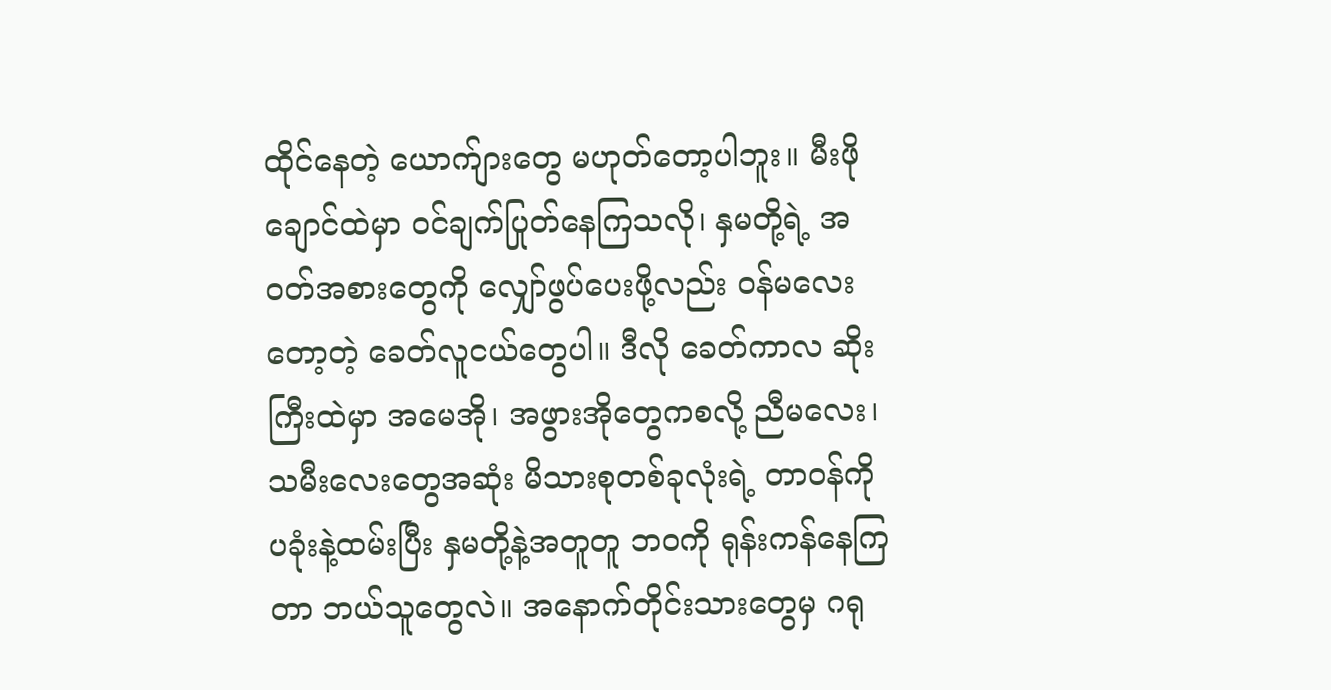ထိုင်နေတဲ့ ယောက်ျားတွေ မဟုတ်တော့ပါဘူး။ မီးဖိုချောင်ထဲမှာ ဝင်ချက်ပြုတ်နေကြသလို၊ နှမတို့ရဲ့ အဝတ်အစားတွေကို လျှော်ဖွပ်ပေးဖို့လည်း ဝန်မလေးတော့တဲ့ ခေတ်လူငယ်တွေပါ။ ဒီလို ခေတ်ကာလ ဆိုးကြီးထဲမှာ အမေအို၊ အဖွားအိုတွေကစလို့ ညီမလေး၊ သမီးလေးတွေအဆုံး မိသားစုတစ်ခုလုံးရဲ့ တာဝန်ကို ပခုံးနဲ့ထမ်းပြီး နှမတို့နဲ့အတူတူ ဘဝကို ရုန်းကန်နေကြတာ ဘယ်သူတွေလဲ။ အနောက်တိုင်းသားတွေမှ ဂရု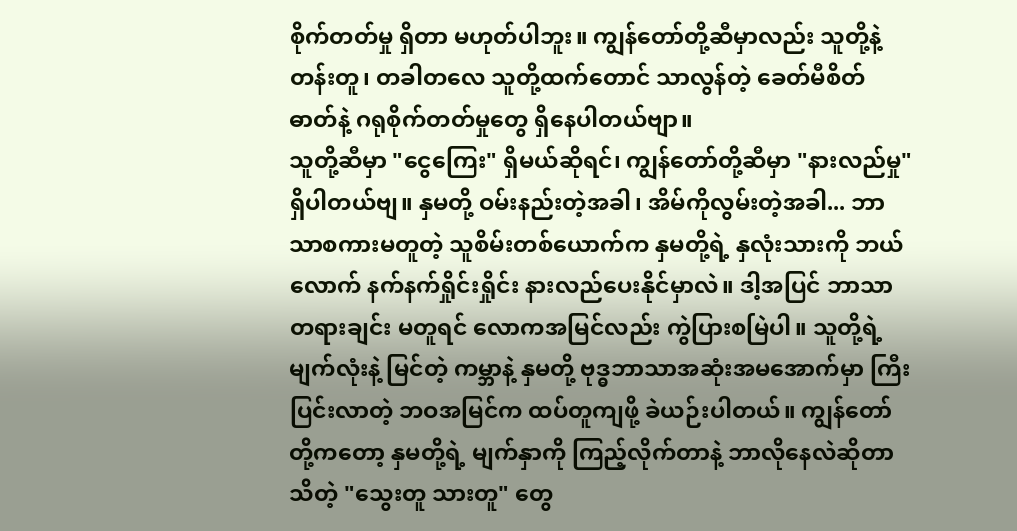စိုက်တတ်မှု ရှိတာ မဟုတ်ပါဘူး။ ကျွန်တော်တို့ဆီမှာလည်း သူတို့နဲ့ တန်းတူ၊ တခါတလေ သူတို့ထက်တောင် သာလွန်တဲ့ ခေတ်မီစိတ်ဓာတ်နဲ့ ဂရုစိုက်တတ်မှုတွေ ရှိနေပါတယ်ဗျာ။
သူတို့ဆီမှာ "ငွေကြေး" ရှိမယ်ဆိုရင်၊ ကျွန်တော်တို့ဆီမှာ "နားလည်မှု" ရှိပါတယ်ဗျ။ နှမတို့ ဝမ်းနည်းတဲ့အခါ၊ အိမ်ကိုလွမ်းတဲ့အခါ... ဘာသာစကားမတူတဲ့ သူစိမ်းတစ်ယောက်က နှမတို့ရဲ့ နှလုံးသားကို ဘယ်လောက် နက်နက်ရှိုင်းရှိုင်း နားလည်ပေးနိုင်မှာလဲ။ ဒါ့အပြင် ဘာသာတရားချင်း မတူရင် လောကအမြင်လည်း ကွဲပြားစမြဲပါ။ သူတို့ရဲ့ မျက်လုံးနဲ့ မြင်တဲ့ ကမ္ဘာနဲ့ နှမတို့ ဗုဒ္ဓဘာသာအဆုံးအမအောက်မှာ ကြီးပြင်းလာတဲ့ ဘဝအမြင်က ထပ်တူကျဖို့ ခဲယဉ်းပါတယ်။ ကျွန်တော်တို့ကတော့ နှမတို့ရဲ့ မျက်နှာကို ကြည့်လိုက်တာနဲ့ ဘာလိုနေလဲဆိုတာ သိတဲ့ "သွေးတူ သားတူ" တွေ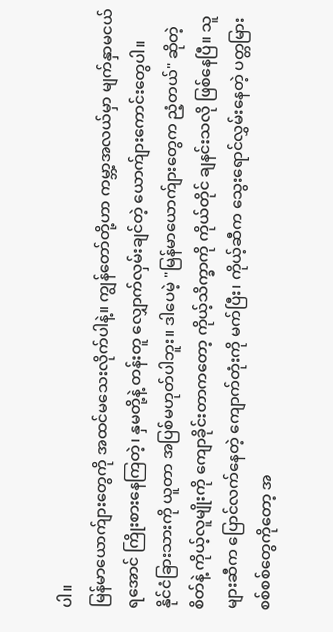ပါ။
မြန်မာယောက်ျားတွေကို အထင်မသေးလိုက်ပါနဲ့။ ကျွန်တော်တို့ဟာ ကမ္ဘာ့အလယ်မှာ မျက်နှာမငယ်ရအောင် ကြိုးစားနေကြတဲ့၊ နှမတို့နဲ့ တန်းတူ လျှောက်လှမ်းချင်တဲ့ ယောက်ျားကောင်းတွေပါ။
နိုင်ငံခြားသားကို ယူတာ အပြစ်မဟုတ်ပါဘူး။ ဒါပေမဲ့ "မြန်မာယောက်ျားတွေက ညံ့တယ်" ဆိုတဲ့ စိတ်နဲ့ ကိုယ့်လူမျိုးကို ကျောခိုင်းတာကတော့ ကိုယ့်သိက္ခာကို ကိုယ်တိုင် ချနင်းသလို ဖြစ်နေပြီ။ သူများဆီက ပြောင်လက်နေတဲ့ ကျောက်တုံးကို မက်ပြီး၊ ကိုယ့်ဆီက သွေးရောင်လွှမ်းနေတဲ့ ပတ္တမြားစစ်စစ်တွေကိုတော့ အ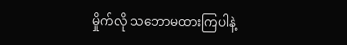မှိုက်လို သဘောမထားကြပါနဲ့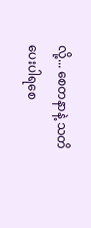လို့... စေတနာနဲ့ သတိပေးပါရစေ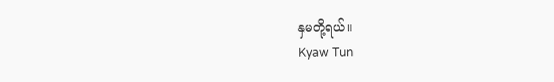နှမတို့ရယ်။
Kyaw Tun